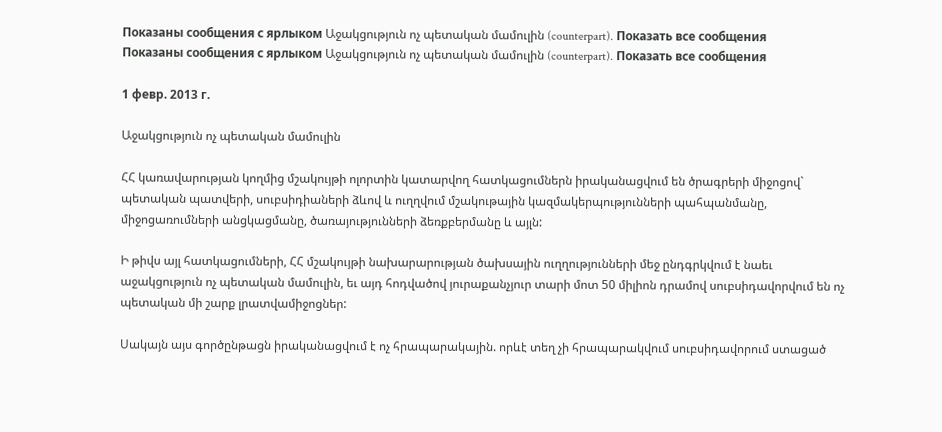Показаны сообщения с ярлыком Աջակցություն ոչ պետական մամուլին (counterpart). Показать все сообщения
Показаны сообщения с ярлыком Աջակցություն ոչ պետական մամուլին (counterpart). Показать все сообщения

1 февр. 2013 г.

Աջակցություն ոչ պետական մամուլին

ՀՀ կառավարության կողմից մշակույթի ոլորտին կատարվող հատկացումներն իրականացվում են ծրագրերի միջոցով` պետական պատվերի, սուբսիդիաների ձևով և ուղղվում մշակութային կազմակերպությունների պահպանմանը, միջոցառումների անցկացմանը, ծառայությունների ձեռքբերմանը և այլն:

Ի թիվս այլ հատկացումների, ՀՀ մշակույթի նախարարության ծախսային ուղղությունների մեջ ընդգրկվում է նաեւ աջակցություն ոչ պետական մամուլին, եւ այդ հոդվածով յուրաքանչյուր տարի մոտ 50 միլիոն դրամով սուբսիդավորվում են ոչ պետական մի շարք լրատվամիջոցներ:

Սակայն այս գործընթացն իրականացվում է ոչ հրապարակային. որևէ տեղ չի հրապարակվում սուբսիդավորում ստացած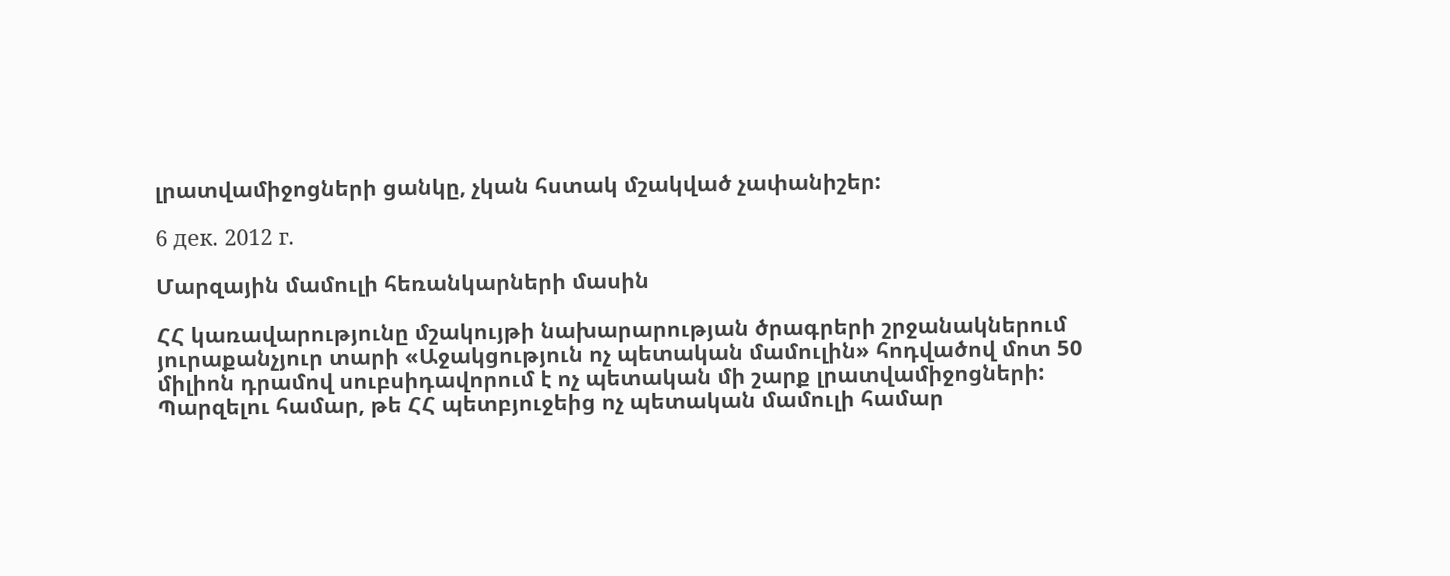լրատվամիջոցների ցանկը, չկան հստակ մշակված չափանիշեր:

6 дек. 2012 г.

Մարզային մամուլի հեռանկարների մասին

ՀՀ կառավարությունը մշակույթի նախարարության ծրագրերի շրջանակներում յուրաքանչյուր տարի «Աջակցություն ոչ պետական մամուլին» հոդվածով մոտ 50 միլիոն դրամով սուբսիդավորում է ոչ պետական մի շարք լրատվամիջոցների: Պարզելու համար, թե ՀՀ պետբյուջեից ոչ պետական մամուլի համար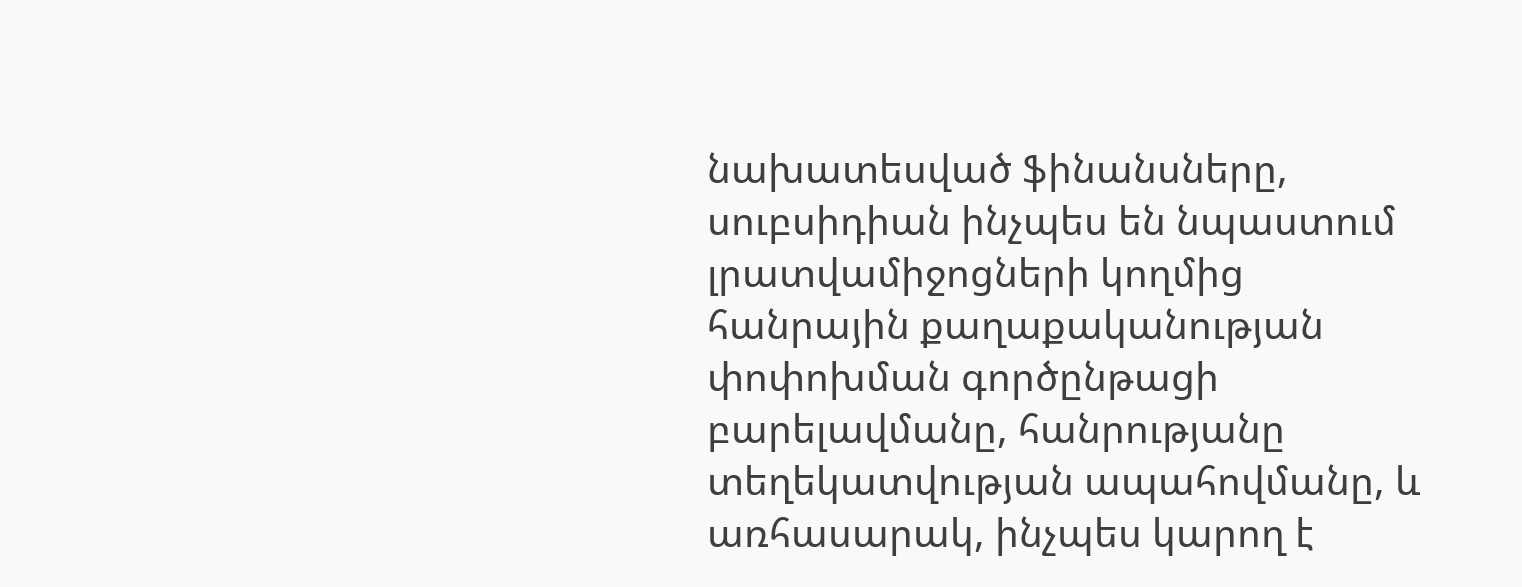նախատեսված ֆինանսները, սուբսիդիան ինչպես են նպաստում լրատվամիջոցների կողմից հանրային քաղաքականության փոփոխման գործընթացի բարելավմանը, հանրությանը տեղեկատվության ապահովմանը, և առհասարակ, ինչպես կարող է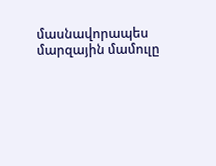մասնավորապես մարզային մամուլը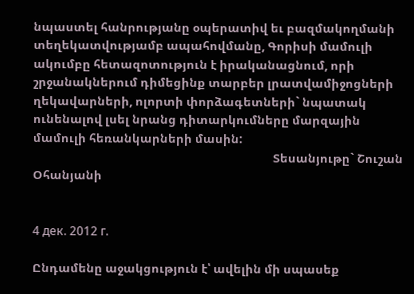նպաստել հանրությանը օպերատիվ եւ բազմակողմանի տեղեկատվությամբ ապահովմանը, Գորիսի մամուլի ակումբը հետազոտություն է իրականացնում, որի շրջանակներում դիմեցինք տարբեր լրատվամիջոցների ղեկավարների, ոլորտի փորձագետների` նպատակ ունենալով լսել նրանց դիտարկումները մարզային մամուլի հեռանկարների մասին:
                                                                                Տեսանյութը` Շուշան Օհանյանի


4 дек. 2012 г.

Ընդամենը աջակցություն է՝ ավելին մի սպասեք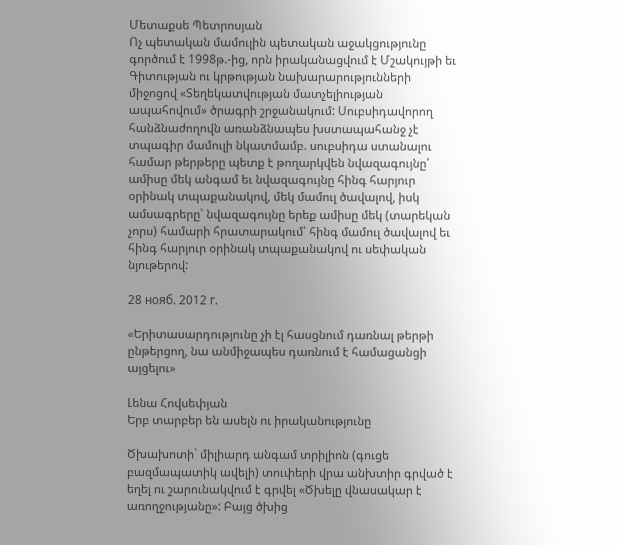Մետաքսե Պետրոսյան
Ոչ պետական մամուլին պետական աջակցությունը գործում է 1998թ.-ից, որն իրականացվում է Մշակույթի եւ Գիտության ու կրթության նախարարությունների միջոցով «Տեղեկատվության մատչելիության ապահովում» ծրագրի շրջանակում: Սուբսիդավորող հանձնաժողովն առանձնապես խստապահանջ չէ տպագիր մամուլի նկատմամբ. սուբսիդա ստանալու համար թերթերը պետք է թողարկվեն նվազագույնը՝ ամիսը մեկ անգամ եւ նվազագույնը հինգ հարյուր օրինակ տպաքանակով, մեկ մամուլ ծավալով, իսկ ամսագրերը՝ նվազագույնը երեք ամիսը մեկ (տարեկան չորս) համարի հրատարակում՝ հինգ մամուլ ծավալով եւ հինգ հարյուր օրինակ տպաքանակով ու սեփական նյութերով:

28 нояб. 2012 г.

«Երիտասարդությունը չի էլ հասցնում դառնալ թերթի ընթերցող, նա անմիջապես դառնում է համացանցի այցելու»

Լենա Հովսեփյան
Երբ տարբեր են ասելն ու իրականությունը

Ծխախոտի` միլիարդ անգամ տրիլիոն (գուցե բազմապատիկ ավելի) տուփերի վրա անխտիր գրված է եղել ու շարունակվում է գրվել «Ծխելը վնասակար է առողջությանը»: Բայց ծխից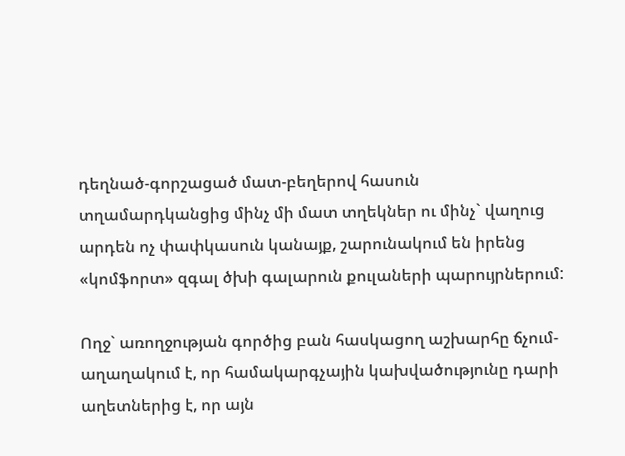դեղնած-գորշացած մատ-բեղերով հասուն տղամարդկանցից մինչ մի մատ տղեկներ ու մինչ` վաղուց արդեն ոչ փափկասուն կանայք, շարունակում են իրենց «կոմֆորտ» զգալ ծխի գալարուն քուլաների պարույրներում:

Ողջ` առողջության գործից բան հասկացող աշխարհը ճչում-աղաղակում է, որ համակարգչային կախվածությունը դարի աղետներից է, որ այն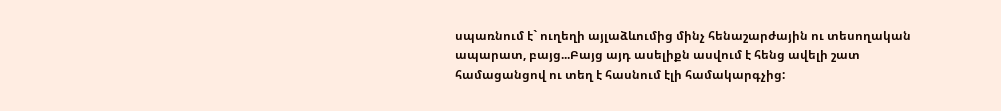սպառնում է` ուղեղի այլաձևումից մինչ հենաշարժային ու տեսողական ապարատ, բայց...Բայց այդ ասելիքն ասվում է հենց ավելի շատ համացանցով ու տեղ է հասնում էլի համակարգչից: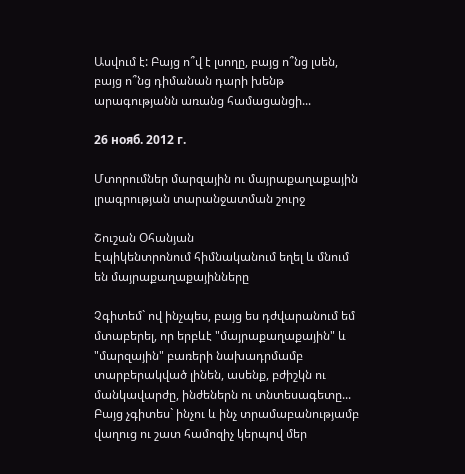Ասվում է: Բայց ո՞վ է լսողը, բայց ո՞նց լսեն, բայց ո՞նց դիմանան դարի խենթ արագությանն առանց համացանցի...

26 нояб. 2012 г.

Մտորումներ մարզային ու մայրաքաղաքային լրագրության տարանջատման շուրջ

Շուշան Օհանյան
Էպիկենտրոնում հիմնականում եղել և մնում են մայրաքաղաքայինները

Չգիտեմ` ով ինչպես, բայց ես դժվարանում եմ մտաբերել, որ երբևէ "մայրաքաղաքային" և "մարզային" բառերի նախադրմամբ տարբերակված լինեն, ասենք, բժիշկն ու մանկավարժը, ինժեներն ու տնտեսագետը... Բայց չգիտես` ինչու և ինչ տրամաբանությամբ վաղուց ու շատ համոզիչ կերպով մեր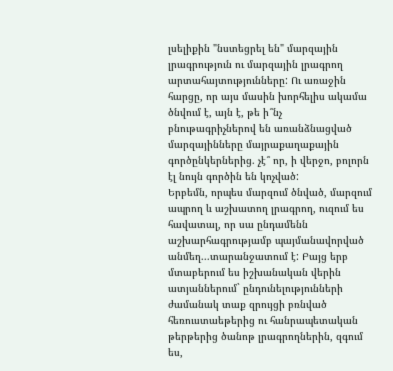լսելիքին "նստեցրել են" մարզային լրագրություն ու մարզային լրագրող արտահայտությունները: Ու առաջին հարցը, որ այս մասին խորհելիս ակամա ծնվում է, այն է, թե ի՞նչ բնութագրիչներով են առանձնացված մարզայինները մայրաքաղաքային գործընկերներից. չէ՞ որ, ի վերջո, բոլորն էլ նույն գործին են կոչված:
Երբեմն, որպես մարզում ծնված, մարզում ապրող և աշխատող լրագրող, ուզում ես հավատալ, որ սա ընդամենն աշխարհագրությամբ պայմանավորված անմեղ...տարանջատում է: Բայց երբ մտաբերում ես իշխանական վերին ատյաններում` ընդունելությունների ժամանակ տաք զրույցի բռնված հեռուստաեթերից ու հանրապետական թերթերից ծանոթ լրագրողներին, զգում ես,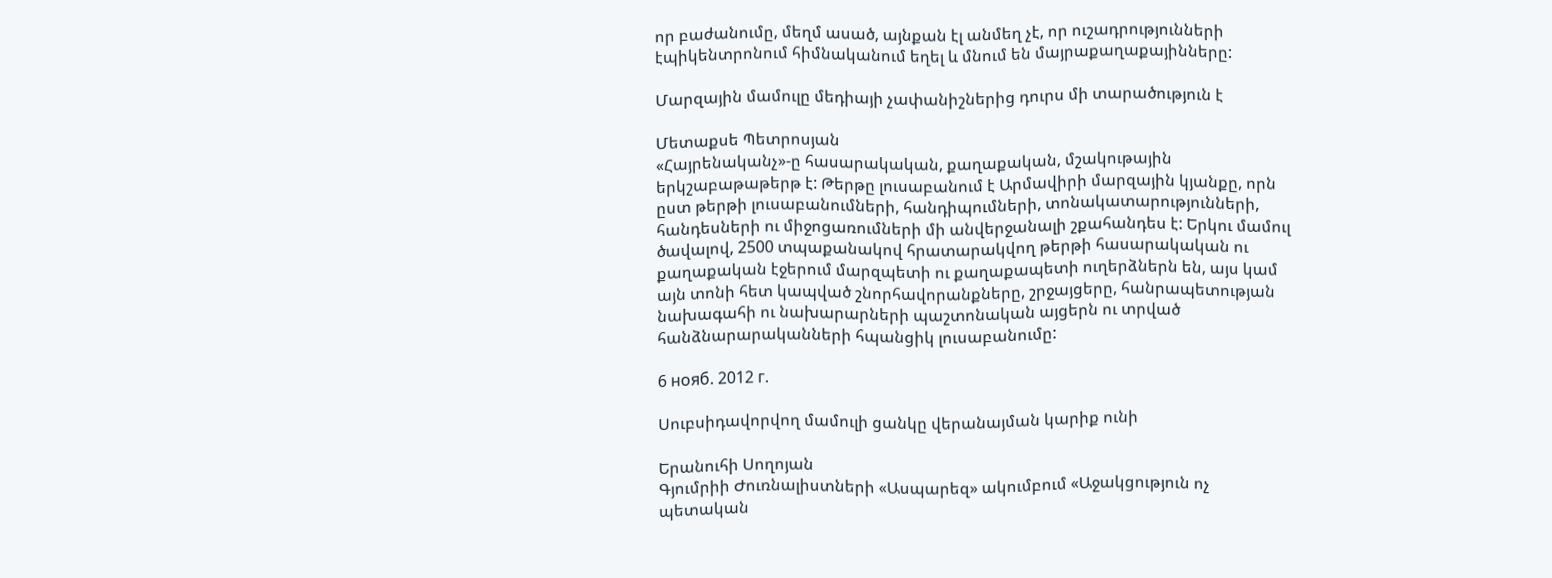որ բաժանումը, մեղմ ասած, այնքան էլ անմեղ չէ, որ ուշադրությունների էպիկենտրոնում հիմնականում եղել և մնում են մայրաքաղաքայինները:

Մարզային մամուլը մեդիայի չափանիշներից դուրս մի տարածություն է

Մետաքսե Պետրոսյան
«Հայրենականչ»-ը հասարակական, քաղաքական, մշակութային երկշաբաթաթերթ է: Թերթը լուսաբանում է Արմավիրի մարզային կյանքը, որն ըստ թերթի լուսաբանումների, հանդիպումների, տոնակատարությունների, հանդեսների ու միջոցառումների մի անվերջանալի շքահանդես է: Երկու մամուլ ծավալով, 2500 տպաքանակով հրատարակվող թերթի հասարակական ու քաղաքական էջերում մարզպետի ու քաղաքապետի ուղերձներն են, այս կամ այն տոնի հետ կապված շնորհավորանքները, շրջայցերը, հանրապետության նախագահի ու նախարարների պաշտոնական այցերն ու տրված հանձնարարականների հպանցիկ լուսաբանումը:

6 нояб. 2012 г.

Սուբսիդավորվող մամուլի ցանկը վերանայման կարիք ունի

Երանուհի Սողոյան
Գյումրիի Ժուռնալիստների «Ասպարեզ» ակումբում «Աջակցություն ոչ պետական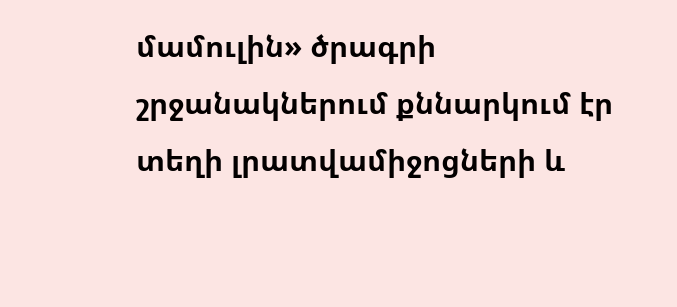մամուլին» ծրագրի շրջանակներում քննարկում էր տեղի լրատվամիջոցների և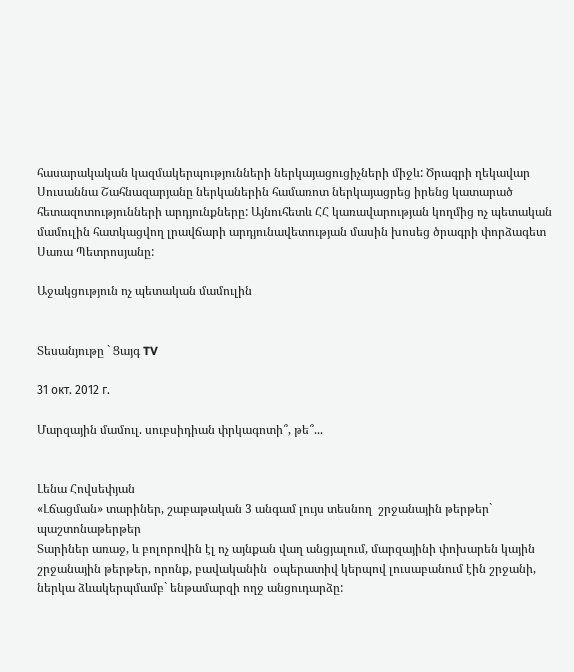հասարակական կազմակերպությունների ներկայացուցիչների միջև: Ծրագրի ղեկավար Սուսաննա Շահնազարյանը ներկաներին համառոտ ներկայացրեց իրենց կատարած հետազոտությունների արդյունքները: Այնուհետև ՀՀ կառավարության կողմից ոչ պետական մամուլին հատկացվող լրավճարի արդյունավետության մասին խոսեց ծրագրի փորձագետ Սառա Պետրոսյանը:

Աջակցություն ոչ պետական մամուլին


Տեսանյութը ` Ցայգ TV

31 окт. 2012 г.

Մարզային մամուլ. սուբսիդիան փրկագոտի՞, թե՞...


Լենա Հովսեփյան
«Լճացման» տարիներ, շաբաթական 3 անգամ լույս տեսնող  շրջանային թերթեր` պաշտոնաթերթեր
Տարիներ առաջ, և բոլորովին էլ ոչ այնքան վաղ անցյալում, մարզայինի փոխարեն կային շրջանային թերթեր, որոնք, բավականին  օպերատիվ կերպով լուսաբանում էին շրջանի, ներկա ձևակերպմամբ` ենթամարզի ողջ անցուդարձը: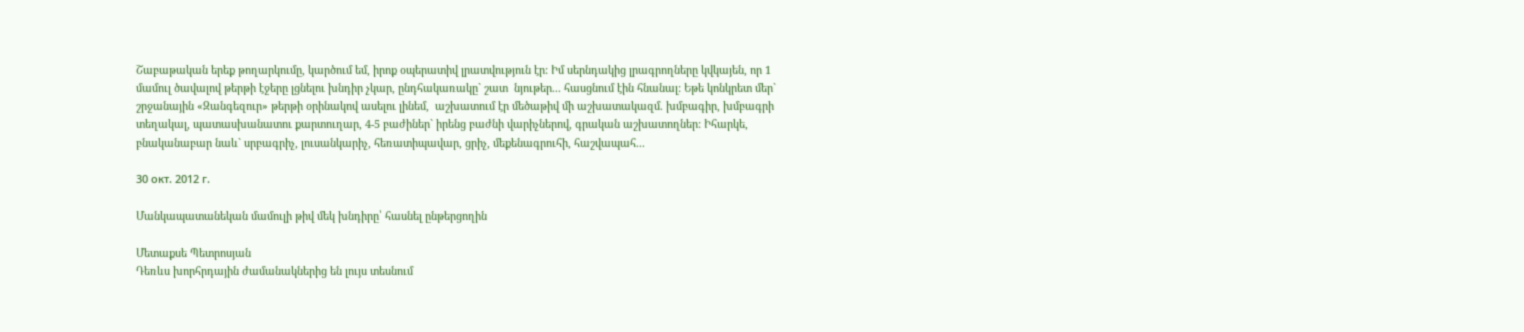Շաբաթական երեք թողարկումը, կարծում եմ, իրոք օպերատիվ լրատվություն էր: Իմ սերնդակից լրագրողները կվկայեն, որ 1 մամուլ ծավալով թերթի էջերը լցնելու խնդիր չկար, ընդհակառակը` շատ  նյութեր... հասցնում էին հնանալ: Եթե կոնկրետ մեր` շրջանային «Զանգեզուր» թերթի օրինակով ասելու լինեմ,  աշխատում էր մեծաթիվ մի աշխատակազմ. խմբագիր, խմբագրի տեղակալ, պատասխանատու քարտուղար, 4-5 բաժիներ` իրենց բաժնի վարիչներով, գրական աշխատողներ: Իհարկե, բնականաբար նաև` սրբագրիչ, լուսանկարիչ, հեռատիպավար, ցրիչ, մեքենագրուհի, հաշվապահ...

30 окт. 2012 г.

Մանկապատանեկան մամուլի թիվ մեկ խնդիրը՝ հասնել ընթերցողին

Մետաքսե Պետրոսյան
Դեռևս խորհրդային ժամանակներից են լույս տեսնում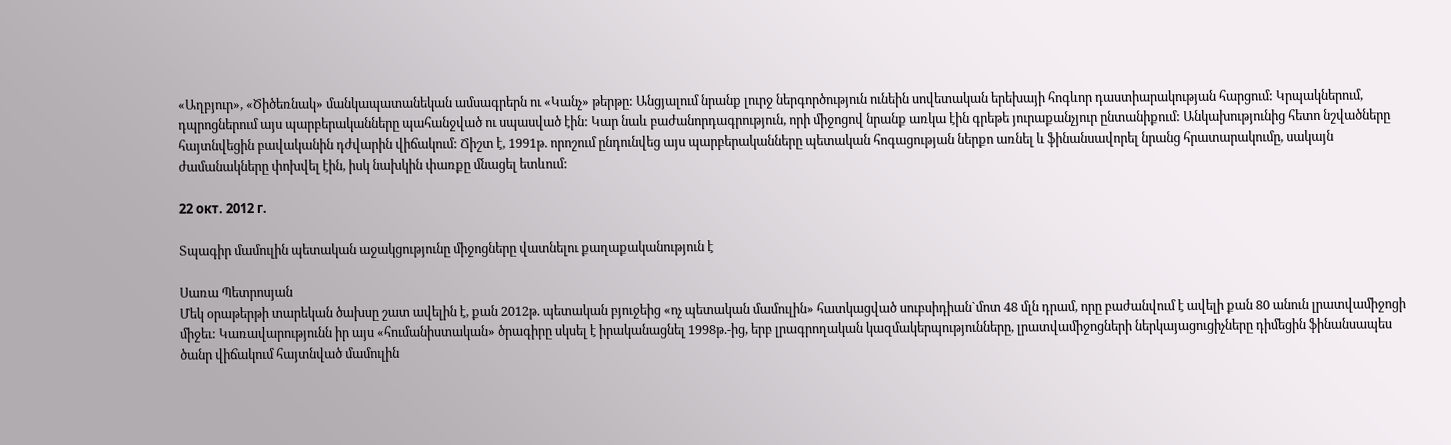«Աղբյուր», «Ծիծեռնակ» մանկապատանեկան ամսագրերն ու «Կանչ» թերթը: Անցյալում նրանք լուրջ ներգործություն ունեին սովետական երեխայի հոգևոր դաստիարակության հարցում: Կրպակներում, դպրոցներում այս պարբերականները պահանջված ու սպասված էին: Կար նաև բաժանորդագրություն, որի միջոցով նրանք առկա էին գրեթե յուրաքանչյուր ընտանիքում: Անկախությունից հետո նշվածները հայտնվեցին բավականին դժվարին վիճակում: Ճիշտ է, 1991թ. որոշում ընդունվեց այս պարբերականները պետական հոգացության ներքո առնել և ֆինանսավորել նրանց հրատարակումը, սակայն ժամանակները փոխվել էին, իսկ նախկին փառքը մնացել ետևում:

22 окт. 2012 г.

Տպագիր մամուլին պետական աջակցությունը միջոցները վատնելու քաղաքականություն է

Սառա Պետրոսյան
Մեկ օրաթերթի տարեկան ծախսը շատ ավելին է, քան 2012թ. պետական բյուջեից «ոչ պետական մամուլին» հատկացված սուբսիդիան`մոտ 48 մլն դրամ, որը բաժանվում է ավելի քան 80 անուն լրատվամիջոցի միջեւ: Կառավարությունն իր այս «հումանիստական» ծրագիրը սկսել է իրականացնել 1998թ.-ից, երբ լրագրողական կազմակերպությունները, լրատվամիջոցների ներկայացուցիչները դիմեցին ֆինանսապես ծանր վիճակում հայտնված մամուլին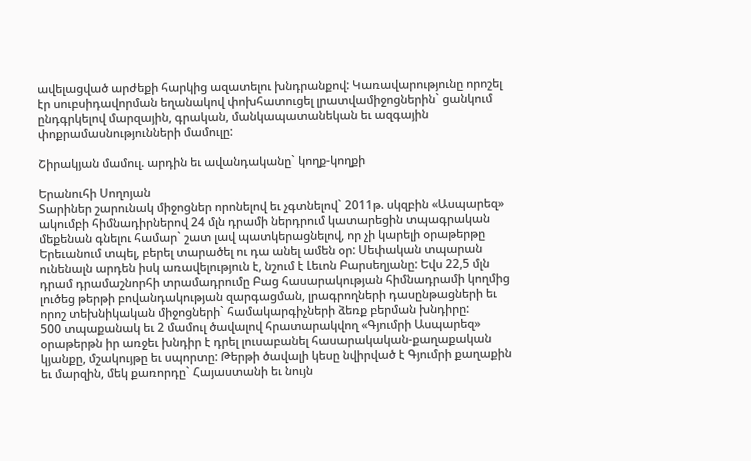ավելացված արժեքի հարկից ազատելու խնդրանքով: Կառավարությունը որոշել էր սուբսիդավորման եղանակով փոխհատուցել լրատվամիջոցներին` ցանկում ընդգրկելով մարզային, գրական, մանկապատանեկան եւ ազգային փոքրամասնությունների մամուլը:

Շիրակյան մամուլ. արդին եւ ավանդականը` կողք-կողքի

Երանուհի Սողոյան
Տարիներ շարունակ միջոցներ որոնելով եւ չգտնելով` 2011թ. սկզբին «Ասպարեզ» ակումբի հիմնադիրներով 24 մլն դրամի ներդրում կատարեցին տպագրական մեքենան գնելու համար` շատ լավ պատկերացնելով, որ չի կարելի օրաթերթը Երեւանում տպել, բերել տարածել ու դա անել ամեն օր: Սեփական տպարան ունենալն արդեն իսկ առավելություն է, նշում է Լեւոն Բարսեղյանը: Եվս 22,5 մլն դրամ դրամաշնորհի տրամադրումը Բաց հասարակության հիմնադրամի կողմից լուծեց թերթի բովանդակության զարգացման, լրագրողների դասընթացների եւ որոշ տեխնիկական միջոցների` համակարգիչների ձեռք բերման խնդիրը:
500 տպաքանակ եւ 2 մամուլ ծավալով հրատարակվող «Գյումրի Ասպարեզ» օրաթերթն իր առջեւ խնդիր է դրել լուսաբանել հասարակական-քաղաքական կյանքը, մշակույթը եւ սպորտը: Թերթի ծավալի կեսը նվիրված է Գյումրի քաղաքին եւ մարզին, մեկ քառորդը` Հայաստանի եւ նույն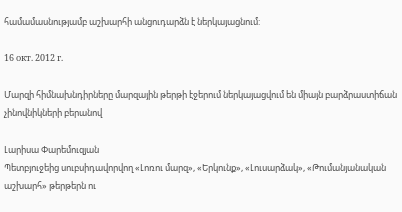համամասնությամբ աշխարհի անցուդարձն է ներկայացնում:

16 окт. 2012 г.

Մարզի հիմնախնդիրները մարզային թերթի էջերում ներկայացվում են միայն բարձրաստիճան չինովնիկների բերանով

Լարիսա Փարեմուզյան
Պետբյուջեից սուբսիդավորվող «Լոռու մարզ», «Երկունք», «Լուսարձակ», «Թումանյանական աշխարհ» թերթերն ու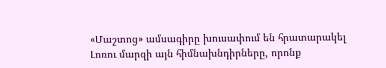«Մաշտոց» ամսագիրը խուսափում են հրատարակել Լոռու մարզի այն հիմնախնդիրները, որոնք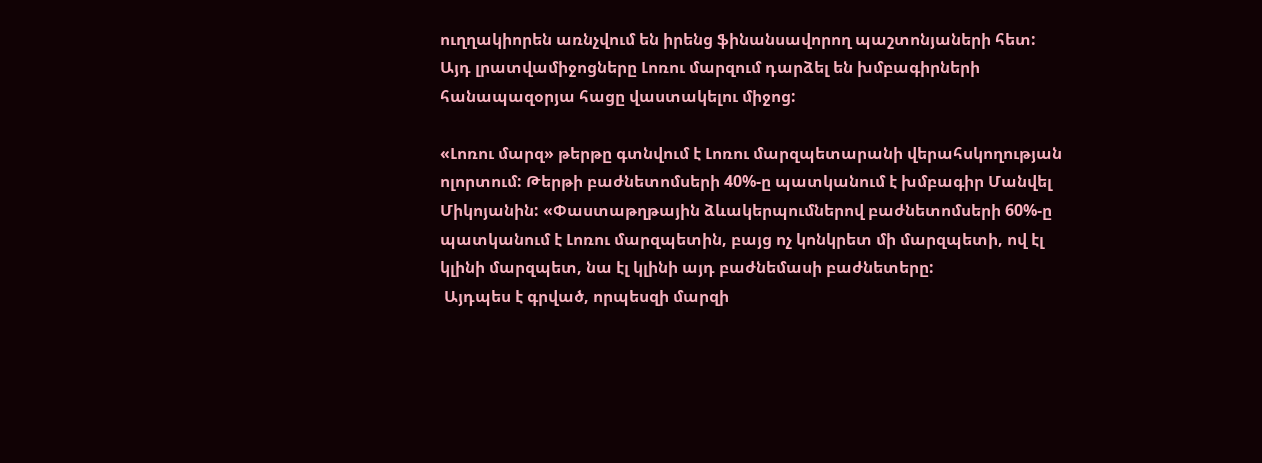ուղղակիորեն առնչվում են իրենց ֆինանսավորող պաշտոնյաների հետ: Այդ լրատվամիջոցները Լոռու մարզում դարձել են խմբագիրների հանապազօրյա հացը վաստակելու միջոց:

«Լոռու մարզ» թերթը գտնվում է Լոռու մարզպետարանի վերահսկողության ոլորտում: Թերթի բաժնետոմսերի 40%-ը պատկանում է խմբագիր Մանվել Միկոյանին: «Փաստաթղթային ձևակերպումներով բաժնետոմսերի 60%-ը պատկանում է Լոռու մարզպետին, բայց ոչ կոնկրետ մի մարզպետի, ով էլ կլինի մարզպետ, նա էլ կլինի այդ բաժնեմասի բաժնետերը:
 Այդպես է գրված, որպեսզի մարզի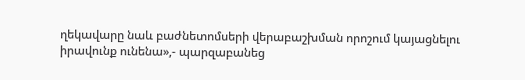ղեկավարը նաև բաժնետոմսերի վերաբաշխման որոշում կայացնելու իրավունք ունենա»,- պարզաբանեց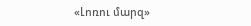«Լոռու մարզ»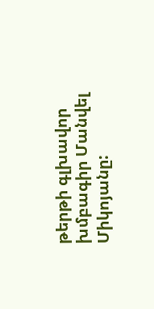թերթի գլխավոր խմբագիր Մանվել Միկոյանը: